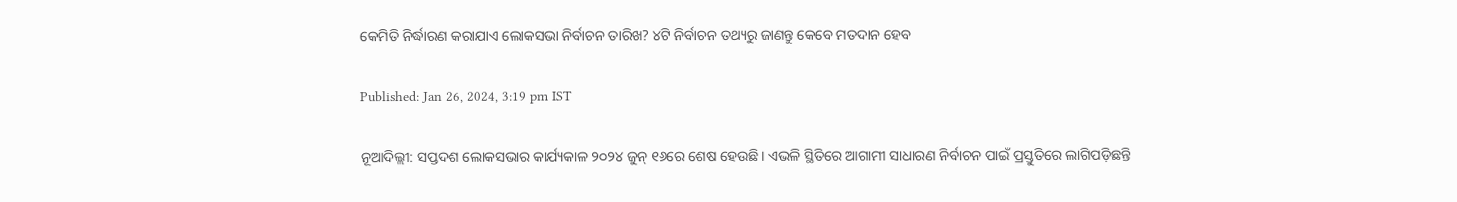କେମିତି ନିର୍ଦ୍ଧାରଣ କରାଯାଏ ଲୋକସଭା ନିର୍ବାଚନ ତାରିଖ? ୪ଟି ନିର୍ବାଚନ ତଥ୍ୟରୁ ଜାଣନ୍ତୁ କେବେ ମତଦାନ ହେବ

Published: Jan 26, 2024, 3:19 pm IST

ନୂଆଦିଲ୍ଲୀ: ସପ୍ତଦଶ ଲୋକସଭାର କାର୍ଯ୍ୟକାଳ ୨୦୨୪ ଜୁନ୍ ୧୬ରେ ଶେଷ ହେଉଛି। ଏଭଳି ସ୍ଥିତିରେ ଆଗାମୀ ସାଧାରଣ ନିର୍ବାଚନ ପାଇଁ ପ୍ରସ୍ତୁତିରେ ଲାଗିପଡ଼ିଛନ୍ତି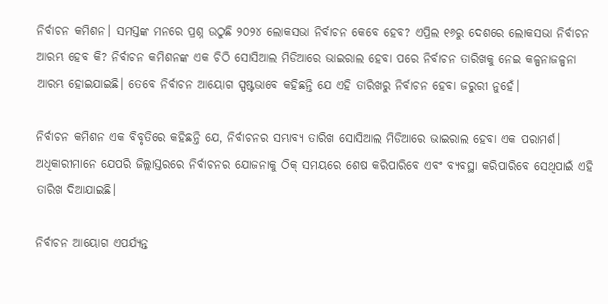ନିର୍ବାଚନ କମିଶନ। ସମସ୍ତଙ୍କ ମନରେ ପ୍ରଶ୍ନ ଉଠୁଛି ୨୦୨୪ ଲୋକସଭା ନିର୍ବାଚନ କେବେ ହେବ? ଏପ୍ରିଲ ୧୬ରୁ ଦେଶରେ ଲୋକସଭା ନିର୍ବାଚନ ଆରମ୍ଭ ହେବ କି? ନିର୍ବାଚନ କମିଶନଙ୍କ ଏକ ଚିଠି ସୋସିଆଲ ମିଡିଆରେ ଭାଇରାଲ ହେବା ପରେ ନିର୍ବାଚନ ତାରିଖକୁ ନେଇ କଳ୍ପନାଜଳ୍ପନା ଆରମ୍ଭ ହୋଇଯାଇଛି। ତେବେ ନିର୍ବାଚନ ଆୟୋଗ ସ୍ପଷ୍ଟଭାବେ କହିଛନ୍ତି ଯେ ଏହି ତାରିଖରୁ ନିର୍ବାଚନ ହେବା ଜରୁରୀ ନୁହେଁ।

ନିର୍ବାଚନ କମିଶନ ଏକ ବିବୃତିରେ କହିଛନ୍ତି ଯେ, ନିର୍ବାଚନର ସମ୍ଭାବ୍ୟ ତାରିଖ ସୋସିଆଲ ମିଡିଆରେ ଭାଇରାଲ ହେବା ଏକ ପରାମର୍ଶ। ଅଧିକାରୀମାନେ ଯେପରି ଜିଲ୍ଲାସ୍ତରରେ ନିର୍ବାଚନର ଯୋଜନାକୁ ଠିକ୍ ସମୟରେ ଶେଷ କରିପାରିବେ ଏବଂ ବ୍ୟବସ୍ଥା କରିପାରିବେ ସେଥିପାଇଁ ଏହି ତାରିଖ ଦିଆଯାଇଛି।

ନିର୍ବାଚନ ଆୟୋଗ ଏପର୍ଯ୍ୟନ୍ତ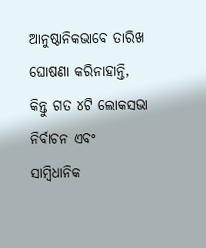ଆନୁଷ୍ଠାନିକଭାବେ ତାରିଖ ଘୋଷଣା କରିନାହାନ୍ତି, କିନ୍ତୁ ଗତ ୪ଟି ଲୋକସଭା ନିର୍ବାଚନ ଏବଂ ସାମ୍ବିଧାନିକ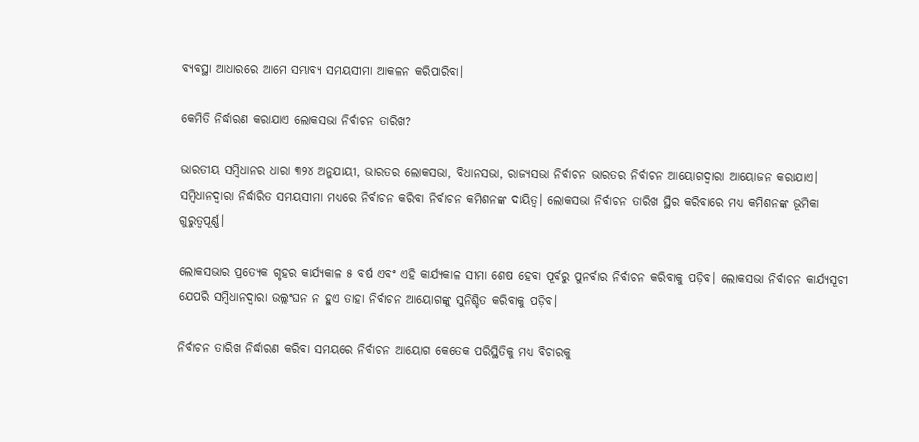ବ୍ୟବସ୍ଥା ଆଧାରରେ ଆମେ ସମ୍ଭାବ୍ୟ ସମୟସୀମା ଆକଳନ କରିପାରିବା।

କେମିତି ନିର୍ଦ୍ଧାରଣ କରାଯାଏ ଲୋକସଭା ନିର୍ବାଚନ ତାରିଖ?

ଭାରତୀୟ ସମ୍ବିଧାନର ଧାରା ୩୨୪ ଅନୁଯାୟୀ, ଭାରତର ଲୋକସଭା, ବିଧାନସଭା, ରାଜ୍ୟସଭା ନିର୍ବାଚନ ଭାରତର ନିର୍ବାଚନ ଆୟୋଗଦ୍ୱାରା ଆୟୋଜନ କରାଯାଏ।
ସମ୍ବିଧାନଦ୍ୱାରା ନିର୍ଦ୍ଧାରିତ ସମୟସୀମା ମଧ୍ୟରେ ନିର୍ବାଚନ କରିବା ନିର୍ବାଚନ କମିଶନଙ୍କ ଦାୟିତ୍ୱ। ଲୋକସଭା ନିର୍ବାଚନ ତାରିଖ ସ୍ଥିର କରିବାରେ ମଧ୍ୟ କମିଶନଙ୍କ ଭୂମିକା ଗୁରୁତ୍ୱପୂର୍ଣ୍ଣ।

ଲୋକସଭାର ପ୍ରତ୍ୟେକ ଗୃହର କାର୍ଯ୍ୟକାଳ ୫ ବର୍ଷ ଏବଂ ଏହି କାର୍ଯ୍ୟକାଳ ସୀମା ଶେଷ ହେବା ପୂର୍ବରୁ ପୁନର୍ବାର ନିର୍ବାଚନ କରିବାକୁ ପଡ଼ିବ। ଲୋକସଭା ନିର୍ବାଚନ କାର୍ଯ୍ୟସୂଚୀ ଯେପରି ସମ୍ବିଧାନଦ୍ୱାରା ଉଲ୍ଲଂଘନ ନ ହୁଏ ତାହା ନିର୍ବାଚନ ଆୟୋଗଙ୍କୁ ସୁନିଶ୍ଚିତ କରିବାକୁ ପଡ଼ିବ।

ନିର୍ବାଚନ ତାରିଖ ନିର୍ଦ୍ଧାରଣ କରିବା ସମୟରେ ନିର୍ବାଚନ ଆୟୋଗ କେତେକ ପରିସ୍ଥିତିକୁ ମଧ୍ୟ ବିଚାରକୁ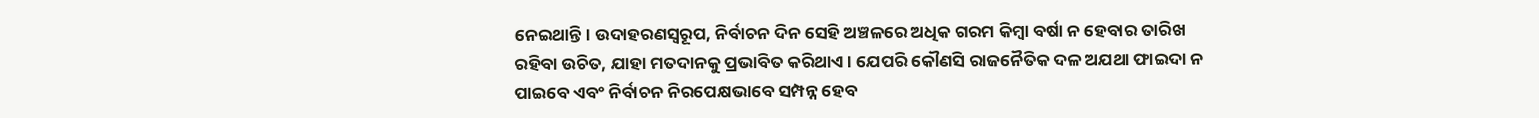ନେଇଥାନ୍ତି। ଉଦାହରଣସ୍ୱରୂପ, ନିର୍ବାଚନ ଦିନ ସେହି ଅଞ୍ଚଳରେ ଅଧିକ ଗରମ କିମ୍ବା ବର୍ଷା ନ ହେବାର ତାରିଖ ରହିବା ଉଚିତ, ଯାହା ମତଦାନକୁ ପ୍ରଭାବିତ କରିଥାଏ। ଯେପରି କୌଣସି ରାଜନୈତିକ ଦଳ ଅଯଥା ଫାଇଦା ନ ପାଇବେ ଏବଂ ନିର୍ବାଚନ ନିରପେକ୍ଷଭାବେ ସମ୍ପନ୍ନ ହେବ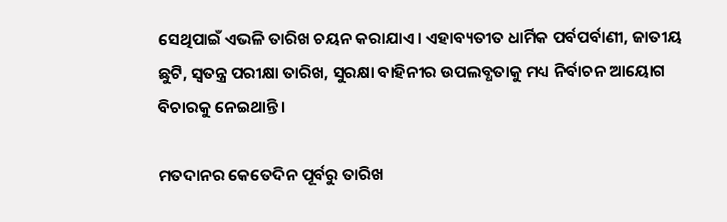ସେଥିପାଇଁ ଏଭଳି ତାରିଖ ଚୟନ କରାଯାଏ। ଏହାବ୍ୟତୀତ ଧାର୍ମିକ ପର୍ବପର୍ବାଣୀ, ଜାତୀୟ ଛୁଟି, ସ୍ୱତନ୍ତ୍ର ପରୀକ୍ଷା ତାରିଖ, ସୁରକ୍ଷା ବାହିନୀର ଉପଲବ୍ଧତାକୁ ମଧ୍ୟ ନିର୍ବାଚନ ଆୟୋଗ ବିଚାରକୁ ନେଇଥାନ୍ତି।

ମତଦାନର କେତେଦିନ ପୂର୍ବରୁ ତାରିଖ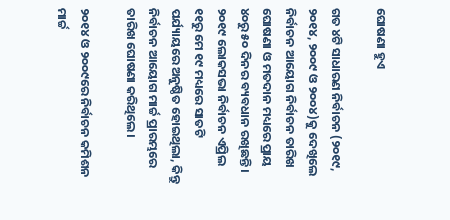ଘୋଷଣା ହୁଏ

ଗତ ୪ଟି ସାଧାରଣ ନିର୍ବାଚନ (୨୦୧୯, ୨୦୧୪, ୨୦୦୯ ଓ ୨୦୦୪)କୁ ଦେଖିଲେ ନିର୍ବାଚନ ଆୟୋଗ ନିର୍ବାଚନ ତାରିଖ ଘୋଷଣା ଓ ମତଦାନ ମଧ୍ୟରେ ପ୍ରାୟ ୪୦ରୁ ୫୦ ଦିନର ବ୍ୟବଧାନ ରଖିଛନ୍ତି। ୨୦୧୯ ଲୋକସଭା ନିର୍ବାଚନ ଏପ୍ରିଲ ୧୧ରୁ ମେ ୧୯ ମଧ୍ୟରେ ସାତଟି ପର୍ଯ୍ୟାୟରେ ଅନୁଷ୍ଠିତ ହୋଇଥିଲା, କିନ୍ତୁ ନିର୍ବାଚନ ଆୟୋଗ ମାର୍ଚ୍ଚ ପ୍ରାରମ୍ଭରେ ତାରିଖ ଘୋଷଣା କରିଥିଲେ।

୨୦୧୪ ଓ ୨୦୦୯ରେ ନିର୍ବାଚନ କମିଶନ ମାର୍ଚ୍ଚ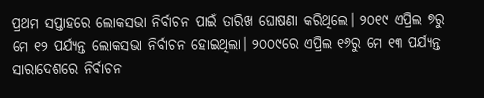ପ୍ରଥମ ସପ୍ତାହରେ ଲୋକସଭା ନିର୍ବାଚନ ପାଇଁ ତାରିଖ ଘୋଷଣା କରିଥିଲେ। ୨୦୧୯ ଏପ୍ରିଲ ୭ରୁ ମେ ୧୨ ପର୍ଯ୍ୟନ୍ତ ଲୋକସଭା ନିର୍ବାଚନ ହୋଇଥିଲା। ୨୦୦୯ରେ ଏପ୍ରିଲ ୧୬ରୁ ମେ ୧୩ ପର୍ଯ୍ୟନ୍ତ ସାରାଦେଶରେ ନିର୍ବାଚନ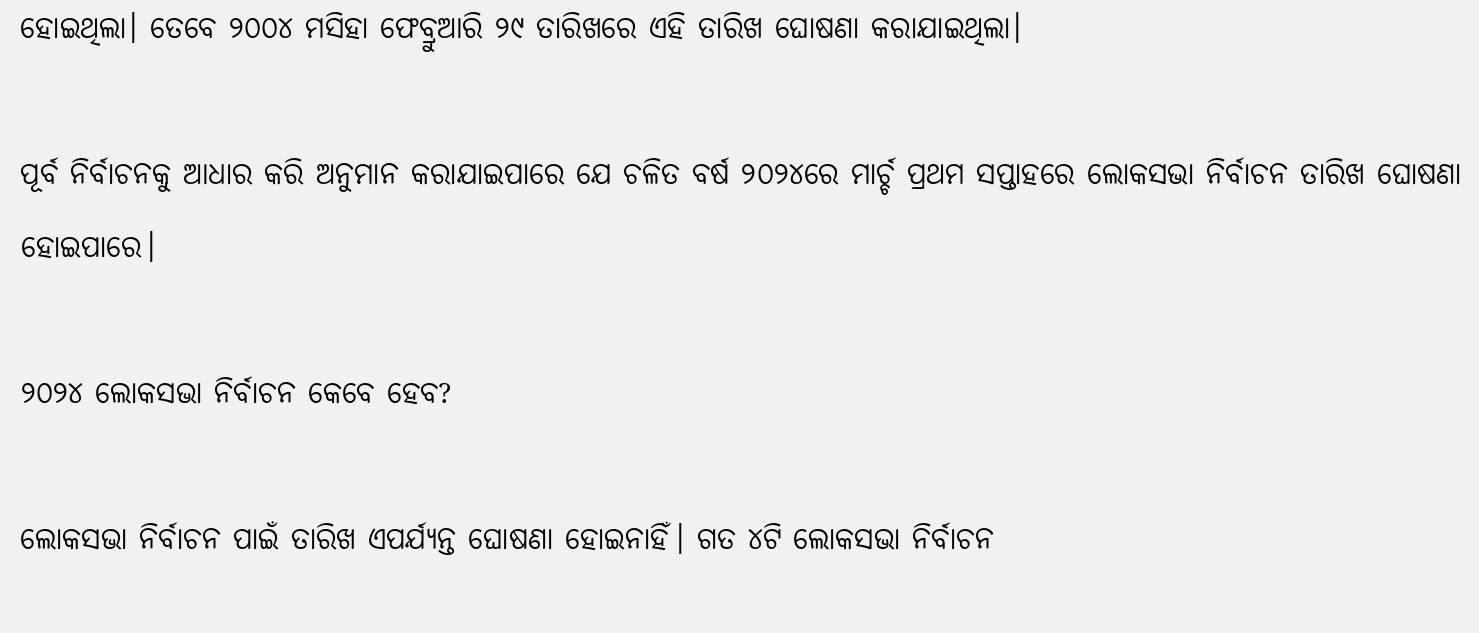ହୋଇଥିଲା। ତେବେ ୨୦୦୪ ମସିହା ଫେବ୍ରୁଆରି ୨୯ ତାରିଖରେ ଏହି ତାରିଖ ଘୋଷଣା କରାଯାଇଥିଲା।

ପୂର୍ବ ନିର୍ବାଚନକୁ ଆଧାର କରି ଅନୁମାନ କରାଯାଇପାରେ ଯେ ଚଳିତ ବର୍ଷ ୨୦୨୪ରେ ମାର୍ଚ୍ଚ ପ୍ରଥମ ସପ୍ତାହରେ ଲୋକସଭା ନିର୍ବାଚନ ତାରିଖ ଘୋଷଣା ହୋଇପାରେ।

୨୦୨୪ ଲୋକସଭା ନିର୍ବାଚନ କେବେ ହେବ?

ଲୋକସଭା ନିର୍ବାଚନ ପାଇଁ ତାରିଖ ଏପର୍ଯ୍ୟନ୍ତ ଘୋଷଣା ହୋଇନାହିଁ। ଗତ ୪ଟି ଲୋକସଭା ନିର୍ବାଚନ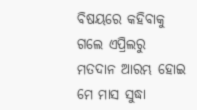ବିଷୟରେ କହିବାକୁ ଗଲେ ଏପ୍ରିଲରୁ ମତଦାନ ଆରମ୍ଭ ହୋଇ ମେ ମାସ ସୁଦ୍ଧା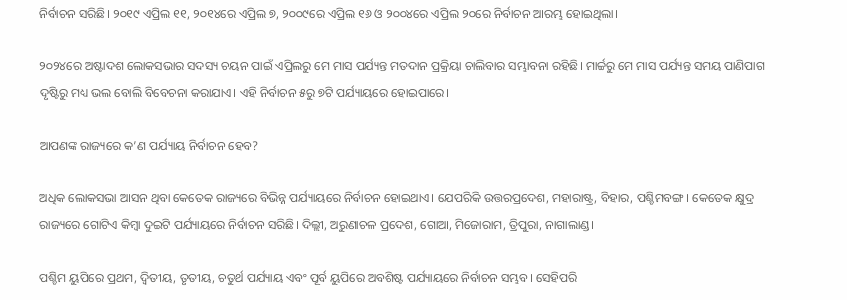ନିର୍ବାଚନ ସରିଛି। ୨୦୧୯ ଏପ୍ରିଲ ୧୧, ୨୦୧୪ରେ ଏପ୍ରିଲ ୭, ୨୦୦୯ରେ ଏପ୍ରିଲ ୧୬ ଓ ୨୦୦୪ରେ ଏପ୍ରିଲ ୨୦ରେ ନିର୍ବାଚନ ଆରମ୍ଭ ହୋଇଥିଲା।

୨୦୨୪ରେ ଅଷ୍ଟାଦଶ ଲୋକସଭାର ସଦସ୍ୟ ଚୟନ ପାଇଁ ଏପ୍ରିଲରୁ ମେ ମାସ ପର୍ଯ୍ୟନ୍ତ ମତଦାନ ପ୍ରକ୍ରିୟା ଚାଲିବାର ସମ୍ଭାବନା ରହିଛି। ମାର୍ଚ୍ଚରୁ ମେ ମାସ ପର୍ଯ୍ୟନ୍ତ ସମୟ ପାଣିପାଗ ଦୃଷ୍ଟିରୁ ମଧ୍ୟ ଭଲ ବୋଲି ବିବେଚନା କରାଯାଏ। ଏହି ନିର୍ବାଚନ ୫ରୁ ୭ଟି ପର୍ଯ୍ୟାୟରେ ହୋଇପାରେ।

ଆପଣଙ୍କ ରାଜ୍ୟରେ କ’ଣ ପର୍ଯ୍ୟାୟ ନିର୍ବାଚନ ହେବ?

ଅଧିକ ଲୋକସଭା ଆସନ ଥିବା କେତେକ ରାଜ୍ୟରେ ବିଭିନ୍ନ ପର୍ଯ୍ୟାୟରେ ନିର୍ବାଚନ ହୋଇଥାଏ। ଯେପରିକି ଉତ୍ତରପ୍ରଦେଶ, ମହାରାଷ୍ଟ୍ର, ବିହାର, ପଶ୍ଚିମବଙ୍ଗ। କେତେକ କ୍ଷୁଦ୍ର ରାଜ୍ୟରେ ଗୋଟିଏ କିମ୍ବା ଦୁଇଟି ପର୍ଯ୍ୟାୟରେ ନିର୍ବାଚନ ସରିଛି। ଦିଲ୍ଲୀ, ଅରୁଣାଚଳ ପ୍ରଦେଶ, ଗୋଆ, ମିଜୋରାମ, ତ୍ରିପୁରା, ନାଗାଲାଣ୍ଡ।

ପଶ୍ଚିମ ୟୁପିରେ ପ୍ରଥମ, ଦ୍ୱିତୀୟ, ତୃତୀୟ, ଚତୁର୍ଥ ପର୍ଯ୍ୟାୟ ଏବଂ ପୂର୍ବ ୟୁପିରେ ଅବଶିଷ୍ଟ ପର୍ଯ୍ୟାୟରେ ନିର୍ବାଚନ ସମ୍ଭବ। ସେହିପରି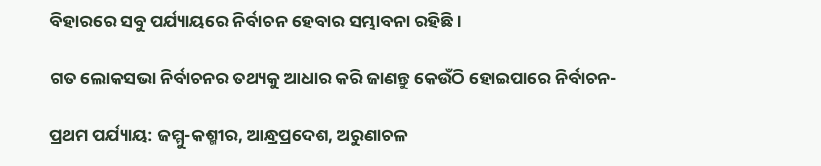ବିହାରରେ ସବୁ ପର୍ଯ୍ୟାୟରେ ନିର୍ବାଚନ ହେବାର ସମ୍ଭାବନା ରହିଛି।

ଗତ ଲୋକସଭା ନିର୍ବାଚନର ତଥ୍ୟକୁ ଆଧାର କରି ଜାଣନ୍ତୁ କେଉଁଠି ହୋଇପାରେ ନିର୍ବାଚନ-

ପ୍ରଥମ ପର୍ଯ୍ୟାୟ: ଜମ୍ମୁ-କଶ୍ମୀର, ଆନ୍ଧ୍ରପ୍ରଦେଶ, ଅରୁଣାଚଳ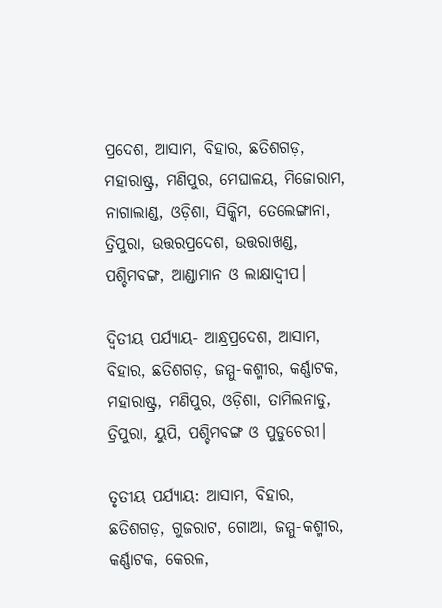ପ୍ରଦେଶ, ଆସାମ, ବିହାର, ଛତିଶଗଡ଼, ମହାରାଷ୍ଟ୍ର, ମଣିପୁର, ମେଘାଳୟ, ମିଜୋରାମ, ନାଗାଲାଣ୍ଡ, ଓଡ଼ିଶା, ସିକ୍କିମ, ତେଲେଙ୍ଗାନା, ତ୍ରିପୁରା, ଉତ୍ତରପ୍ରଦେଶ, ଉତ୍ତରାଖଣ୍ଡ, ପଶ୍ଚିମବଙ୍ଗ, ଆଣ୍ଡାମାନ ଓ ଲାକ୍ଷାଦ୍ୱୀପ।

ଦ୍ୱିତୀୟ ପର୍ଯ୍ୟାୟ- ଆନ୍ଧ୍ରପ୍ରଦେଶ, ଆସାମ, ବିହାର, ଛତିଶଗଡ଼, ଜମ୍ମୁ-କଶ୍ମୀର, କର୍ଣ୍ଣାଟକ, ମହାରାଷ୍ଟ୍ର, ମଣିପୁର, ଓଡ଼ିଶା, ତାମିଲନାଡୁ, ତ୍ରିପୁରା, ୟୁପି, ପଶ୍ଚିମବଙ୍ଗ ଓ ପୁଡୁଚେରୀ।

ତୃତୀୟ ପର୍ଯ୍ୟାୟ: ଆସାମ, ବିହାର, ଛତିଶଗଡ଼, ଗୁଜରାଟ, ଗୋଆ, ଜମ୍ମୁ-କଶ୍ମୀର, କର୍ଣ୍ଣାଟକ, କେରଳ,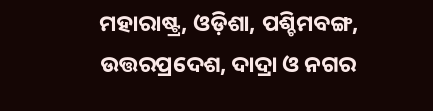ମହାରାଷ୍ଟ୍ର, ଓଡ଼ିଶା, ପଶ୍ଚିମବଙ୍ଗ, ଉତ୍ତରପ୍ରଦେଶ, ଦାଦ୍ରା ଓ ନଗର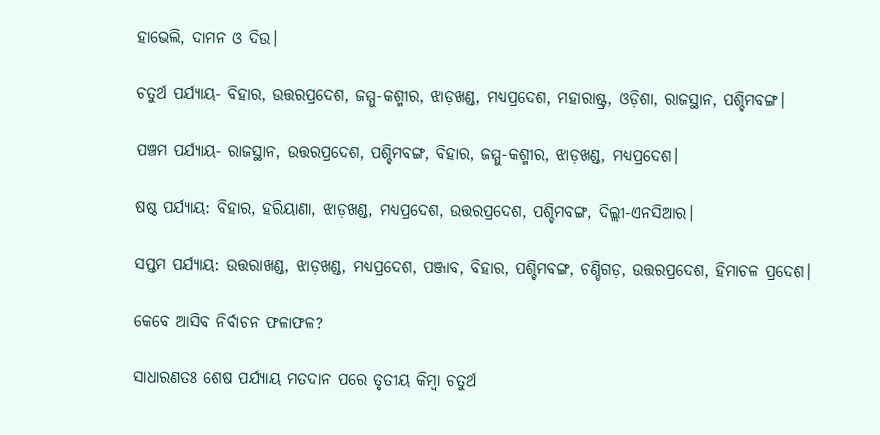ହାଭେଲି, ଦାମନ ଓ ଦିଉ।

ଚତୁର୍ଥ ପର୍ଯ୍ୟାୟ- ବିହାର, ଉତ୍ତରପ୍ରଦେଶ, ଜମ୍ମୁ-କଶ୍ମୀର, ଝାଡ଼ଖଣ୍ଡ, ମଧ୍ୟପ୍ରଦେଶ, ମହାରାଷ୍ଟ୍ର, ଓଡ଼ିଶା, ରାଜସ୍ଥାନ, ପଶ୍ଚିମବଙ୍ଗ।

ପଞ୍ଚମ ପର୍ଯ୍ୟାୟ- ରାଜସ୍ଥାନ, ଉତ୍ତରପ୍ରଦେଶ, ପଶ୍ଚିମବଙ୍ଗ, ବିହାର, ଜମ୍ମୁ-କଶ୍ମୀର, ଝାଡ଼ଖଣ୍ଡ, ମଧ୍ୟପ୍ରଦେଶ।

ଷଷ୍ଠ ପର୍ଯ୍ୟାୟ: ବିହାର, ହରିୟାଣା, ଝାଡ଼ଖଣ୍ଡ, ମଧ୍ୟପ୍ରଦେଶ, ଉତ୍ତରପ୍ରଦେଶ, ପଶ୍ଚିମବଙ୍ଗ, ଦିଲ୍ଲୀ-ଏନସିଆର।

ସପ୍ତମ ପର୍ଯ୍ୟାୟ: ଉତ୍ତରାଖଣ୍ଡ, ଝାଡ଼ଖଣ୍ଡ, ମଧ୍ୟପ୍ରଦେଶ, ପଞ୍ଜାବ, ବିହାର, ପଶ୍ଚିମବଙ୍ଗ, ଚଣ୍ଡିଗଡ଼, ଉତ୍ତରପ୍ରଦେଶ, ହିମାଚଳ ପ୍ରଦେଶ।

କେବେ ଆସିବ ନିର୍ବାଚନ ଫଳାଫଳ?

ସାଧାରଣତଃ ଶେଷ ପର୍ଯ୍ୟାୟ ମତଦାନ ପରେ ତୃତୀୟ କିମ୍ବା ଚତୁର୍ଥ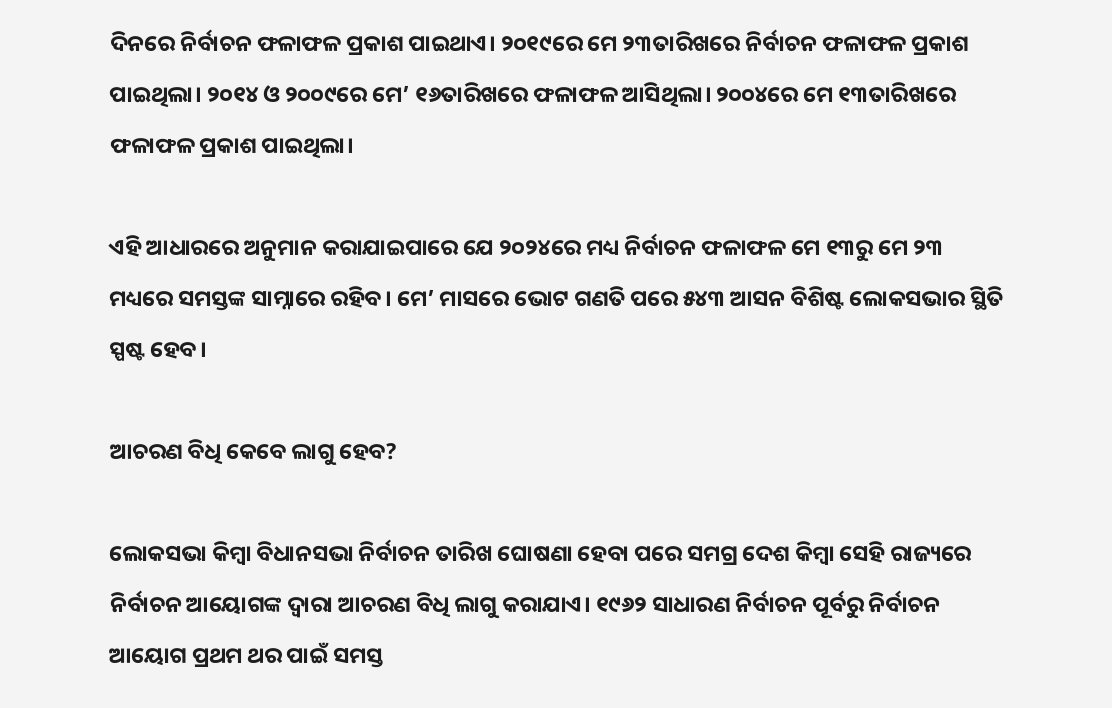ଦିନରେ ନିର୍ବାଚନ ଫଳାଫଳ ପ୍ରକାଶ ପାଇଥାଏ। ୨୦୧୯ରେ ମେ ୨୩ତାରିଖରେ ନିର୍ବାଚନ ଫଳାଫଳ ପ୍ରକାଶ ପାଇଥିଲା। ୨୦୧୪ ଓ ୨୦୦୯ରେ ମେ’ ୧୬ତାରିଖରେ ଫଳାଫଳ ଆସିଥିଲା। ୨୦୦୪ରେ ମେ ୧୩ତାରିଖରେ ଫଳାଫଳ ପ୍ରକାଶ ପାଇଥିଲା।

ଏହି ଆଧାରରେ ଅନୁମାନ କରାଯାଇପାରେ ଯେ ୨୦୨୪ରେ ମଧ୍ୟ ନିର୍ବାଚନ ଫଳାଫଳ ମେ ୧୩ରୁ ମେ ୨୩ ମଧ୍ୟରେ ସମସ୍ତଙ୍କ ସାମ୍ନାରେ ରହିବ। ମେ’ ମାସରେ ଭୋଟ ଗଣତି ପରେ ୫୪୩ ଆସନ ବିଶିଷ୍ଟ ଲୋକସଭାର ସ୍ଥିତି ସ୍ପଷ୍ଟ ହେବ।

ଆଚରଣ ବିଧି କେବେ ଲାଗୁ ହେବ?

ଲୋକସଭା କିମ୍ବା ବିଧାନସଭା ନିର୍ବାଚନ ତାରିଖ ଘୋଷଣା ହେବା ପରେ ସମଗ୍ର ଦେଶ କିମ୍ବା ସେହି ରାଜ୍ୟରେ ନିର୍ବାଚନ ଆୟୋଗଙ୍କ ଦ୍ୱାରା ଆଚରଣ ବିଧି ଲାଗୁ କରାଯାଏ। ୧୯୬୨ ସାଧାରଣ ନିର୍ବାଚନ ପୂର୍ବରୁ ନିର୍ବାଚନ ଆୟୋଗ ପ୍ରଥମ ଥର ପାଇଁ ସମସ୍ତ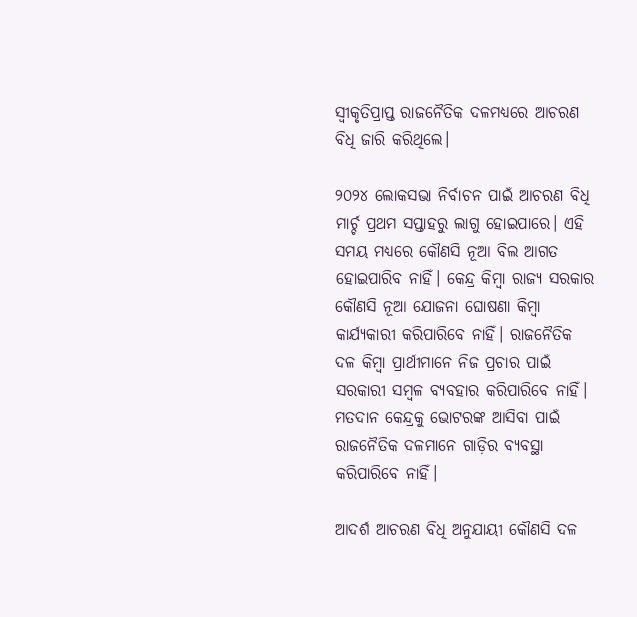ସ୍ୱୀକୃତିପ୍ରାପ୍ତ ରାଜନୈତିକ ଦଳମଧ୍ୟରେ ଆଚରଣ ବିଧି ଜାରି କରିଥିଲେ।

୨୦୨୪ ଲୋକସଭା ନିର୍ବାଚନ ପାଇଁ ଆଚରଣ ବିଧି ମାର୍ଚ୍ଚ ପ୍ରଥମ ସପ୍ତାହରୁ ଲାଗୁ ହୋଇପାରେ। ଏହି ସମୟ ମଧ୍ୟରେ କୌଣସି ନୂଆ ବିଲ ଆଗତ ହୋଇପାରିବ ନାହିଁ। କେନ୍ଦ୍ର କିମ୍ବା ରାଜ୍ୟ ସରକାର କୌଣସି ନୂଆ ଯୋଜନା ଘୋଷଣା କିମ୍ବା କାର୍ଯ୍ୟକାରୀ କରିପାରିବେ ନାହିଁ। ରାଜନୈତିକ ଦଳ କିମ୍ବା ପ୍ରାର୍ଥୀମାନେ ନିଜ ପ୍ରଚାର ପାଇଁ ସରକାରୀ ସମ୍ବଳ ବ୍ୟବହାର କରିପାରିବେ ନାହିଁ। ମତଦାନ କେନ୍ଦ୍ରକୁ ଭୋଟରଙ୍କ ଆସିବା ପାଇଁ ରାଜନୈତିକ ଦଳମାନେ ଗାଡ଼ିର ବ୍ୟବସ୍ଥା କରିପାରିବେ ନାହିଁ।

ଆଦର୍ଶ ଆଚରଣ ବିଧି ଅନୁଯାୟୀ କୌଣସି ଦଳ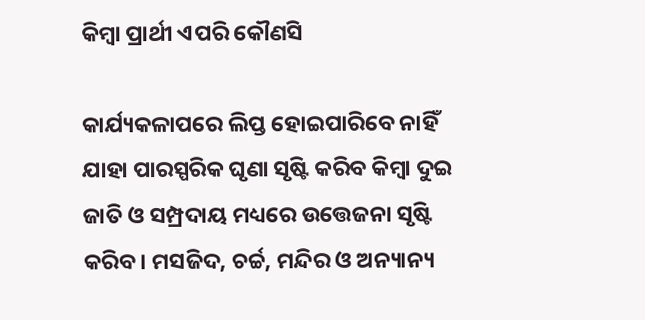କିମ୍ବା ପ୍ରାର୍ଥୀ ଏପରି କୌଣସି

କାର୍ଯ୍ୟକଳାପରେ ଲିପ୍ତ ହୋଇପାରିବେ ନାହିଁ ଯାହା ପାରସ୍ପରିକ ଘୃଣା ସୃଷ୍ଟି କରିବ କିମ୍ବା ଦୁଇ ଜାତି ଓ ସମ୍ପ୍ରଦାୟ ମଧ୍ୟରେ ଉତ୍ତେଜନା ସୃଷ୍ଟି କରିବ। ମସଜିଦ, ଚର୍ଚ୍ଚ, ମନ୍ଦିର ଓ ଅନ୍ୟାନ୍ୟ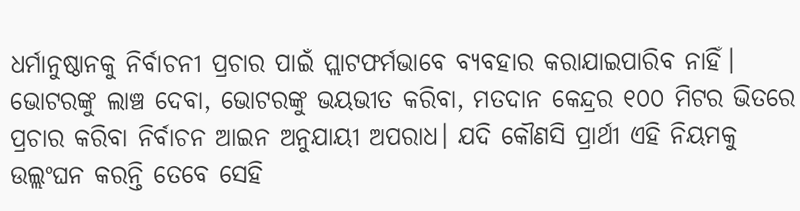ଧର୍ମାନୁଷ୍ଠାନକୁ ନିର୍ବାଚନୀ ପ୍ରଚାର ପାଇଁ ପ୍ଲାଟଫର୍ମଭାବେ ବ୍ୟବହାର କରାଯାଇପାରିବ ନାହିଁ। ଭୋଟରଙ୍କୁ ଲାଞ୍ଚ ଦେବା, ଭୋଟରଙ୍କୁ ଭୟଭୀତ କରିବା, ମତଦାନ କେନ୍ଦ୍ରର ୧୦୦ ମିଟର ଭିତରେ ପ୍ରଚାର କରିବା ନିର୍ବାଚନ ଆଇନ ଅନୁଯାୟୀ ଅପରାଧ। ଯଦି କୌଣସି ପ୍ରାର୍ଥୀ ଏହି ନିୟମକୁ ଉଲ୍ଲଂଘନ କରନ୍ତି ତେବେ ସେହି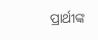ପ୍ରାର୍ଥୀଙ୍କ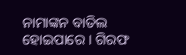ନାମାଙ୍କନ ବାତିଲ ହୋଇପାରେ । ଗିରଫ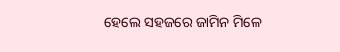ହେଲେ ସହଜରେ ଜାମିନ ମିଳେ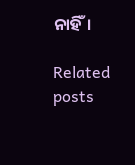ନାହିଁ।

Related posts